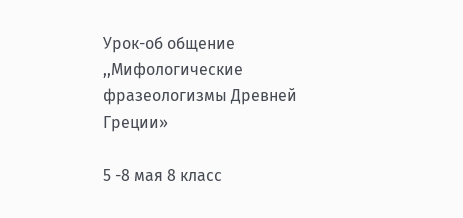Урок-об общение ,,Мифологические фразеологизмы Древней Греции»

5 -8 мая 8 класс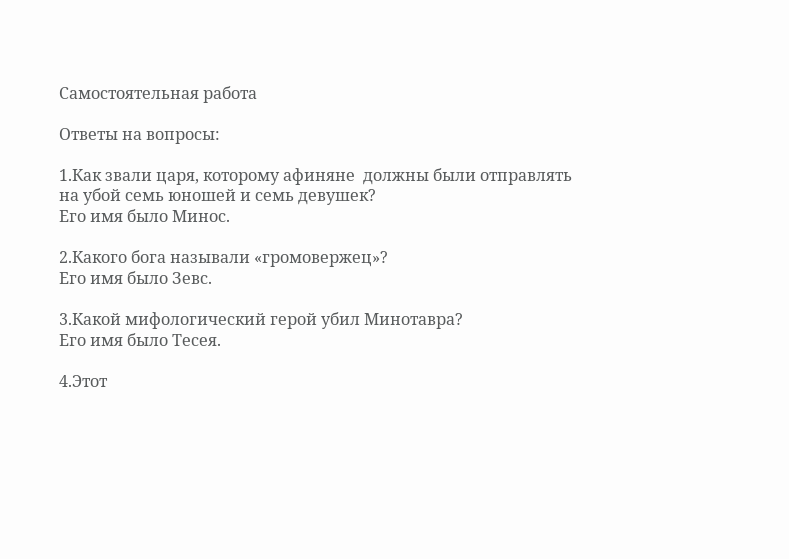Самостоятельная работа

Ответы на вопросы:

1.Как звали царя, которому афиняне  должны были отправлять на убой семь юношей и семь девушек?
Его имя было Минос.

2.Какого бога называли «громовержец»?
Его имя было Зевс.

3.Какой мифологический герой убил Минотавра?
Его имя было Тесея.

4.Этот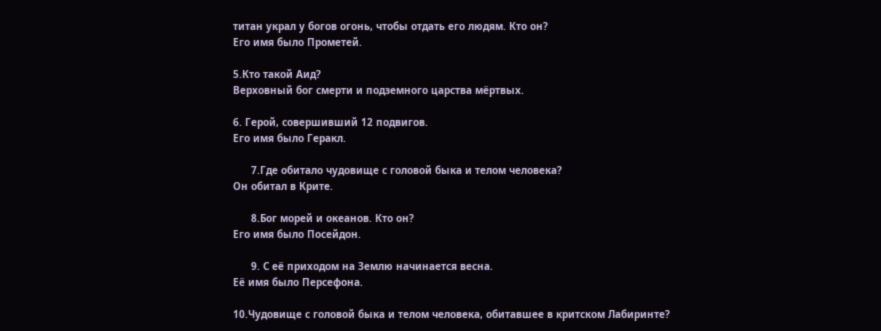титан украл у богов огонь, чтобы отдать его людям. Кто он?
Его имя было Прометей.

5.Кто такой Аид?
Верховный бог смерти и подземного царства мёртвых.

6. Герой, совершивший 12 подвигов.
Его имя было Геракл.

      7.Где обитало чудовище с головой быка и телом человека?
Он обитал в Крите.

      8.Бог морей и океанов. Кто он?
Его имя было Посейдон.

      9. С её приходом на Землю начинается весна.
Её имя было Персефона.

10.Чудовище с головой быка и телом человека, обитавшее в критском Лабиринте?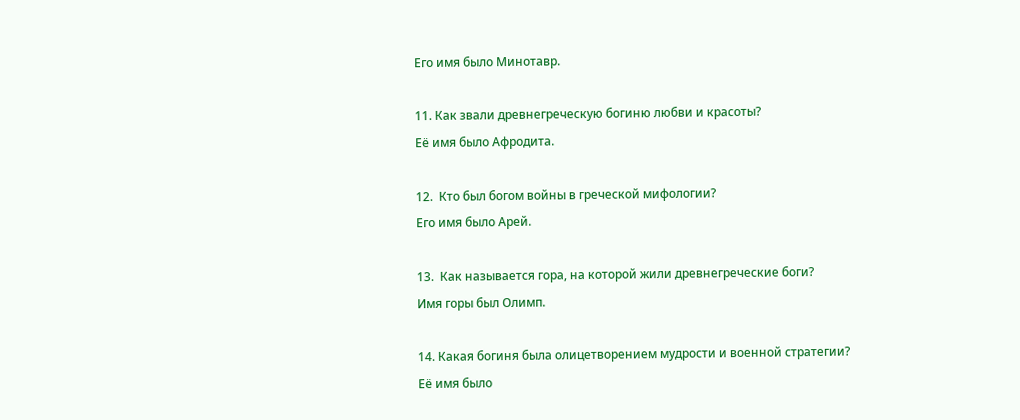Его имя было Минотавр.

11. Как звали древнегреческую богиню любви и красоты?
Её имя было Афродита.

12.  Кто был богом войны в греческой мифологии?
Его имя было Арей.

13.  Как называется гора, на которой жили древнегреческие боги?
Имя горы был Олимп.

14. Какая богиня была олицетворением мудрости и военной стратегии?
Её имя было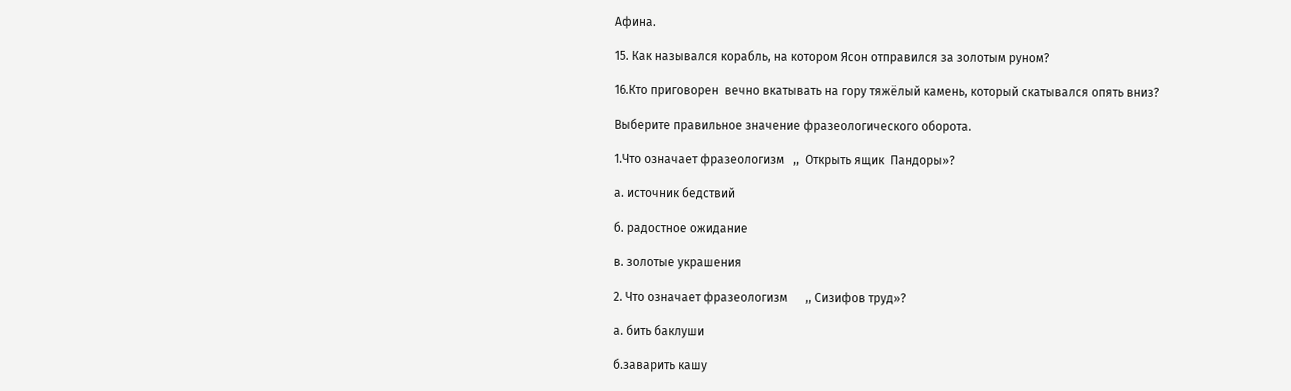Афина.

15. Как назывался корабль, на котором Ясон отправился за золотым руном?

16.Кто приговорен  вечно вкатывать на гору тяжёлый камень, который скатывался опять вниз?

Выберите правильное значение фразеологического оборота.

1.Что означает фразеологизм   ,,  Открыть ящик  Пандоры»?

а. источник бедствий

б. радостное ожидание

в. золотые украшения

2. Что означает фразеологизм      ,, Сизифов труд»?

а. бить баклуши

б.заварить кашу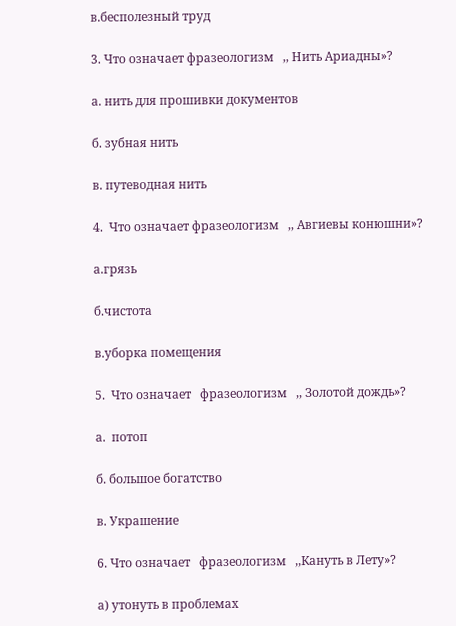в.бесполезный труд

3. Что означает фразеологизм   ,, Нить Ариадны»?

а. нить для прошивки документов

б. зубная нить

в. путеводная нить

4.  Что означает фразеологизм   ,, Авгиевы конюшни»?

а.грязь

б.чистота

в.уборка помещения

5.  Что означает   фразеологизм   ,, Золотой дождь»?

а.  потоп

б. большое богатство

в. Украшение

6. Что означает   фразеологизм   ,,Кануть в Лету»?

а) утонуть в проблемах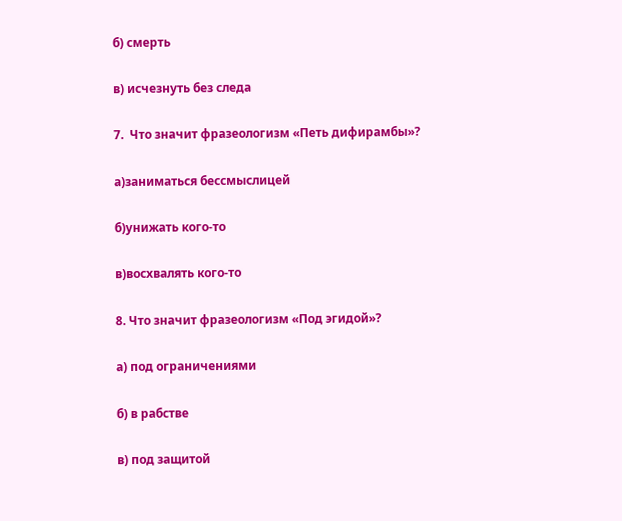б) смерть

в) исчезнуть без следа

7.  Что значит фразеологизм «Петь дифирамбы»?

а)заниматься бессмыслицей

б)унижать кого-то

в)восхвалять кого-то

8. Что значит фразеологизм «Под эгидой»?

а) под ограничениями

б) в рабстве

в) под защитой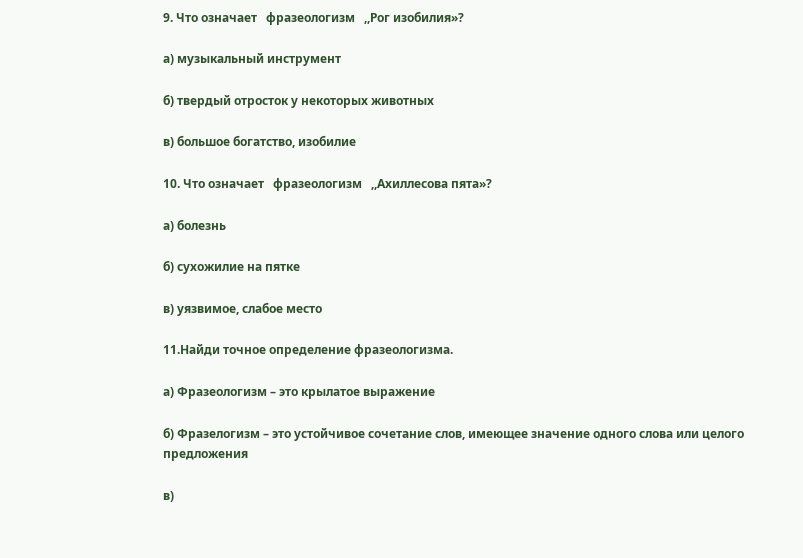9. Что означает   фразеологизм   ,,Рог изобилия»?

а) музыкальный инструмент

б) твердый отросток у некоторых животных

в) большое богатство, изобилие

10. Что означает   фразеологизм   ,,Ахиллесова пята»?

а) болезнь

б) сухожилие на пятке

в) уязвимое, слабое место

11.Найди точное определение фразеологизма.

а) Фразеологизм – это крылатое выражение

б) Фразелогизм – это устойчивое сочетание слов, имеющее значение одного слова или целого предложения

в)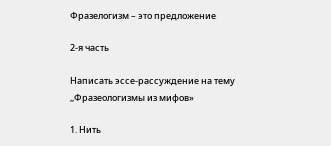Фразелогизм – это предложение

2-я часть

Написать эссе-рассуждение на тему ,,Фразеологизмы из мифов»

1. Нить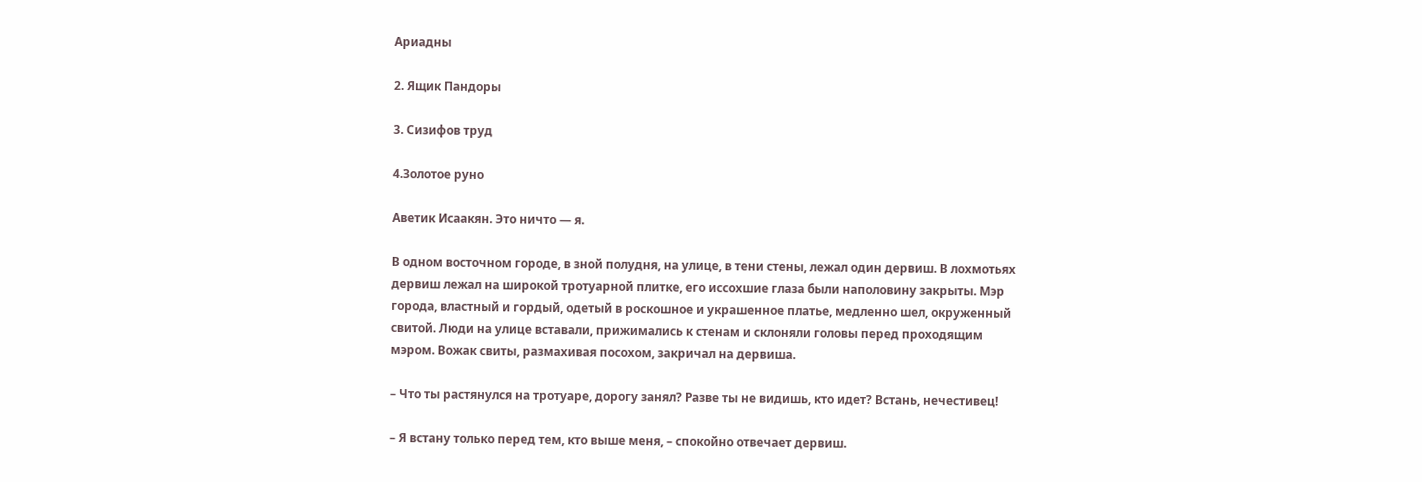Ариадны

2. Ящик Пандоры

3. Сизифов труд

4.Золотое руно

Аветик Исаакян. Это ничто — я.

В одном восточном городе, в зной полудня, на улице, в тени стены, лежал один дервиш. В лохмотьях дервиш лежал на широкой тротуарной плитке, его иссохшие глаза были наполовину закрыты. Мэр города, властный и гордый, одетый в роскошное и украшенное платье, медленно шел, окруженный свитой. Люди на улице вставали, прижимались к стенам и склоняли головы перед проходящим мэром. Вожак свиты, размахивая посохом, закричал на дервиша.

– Что ты растянулся на тротуаре, дорогу занял? Разве ты не видишь, кто идет? Встань, нечестивец!

– Я встану только перед тем, кто выше меня, – спокойно отвечает дервиш.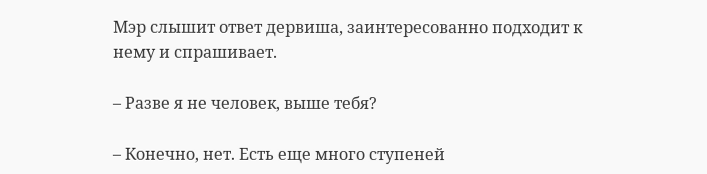Мэр слышит ответ дервиша, заинтересованно подходит к нему и спрашивает.

– Разве я не человек, выше тебя?

– Конечно, нет. Есть еще много ступеней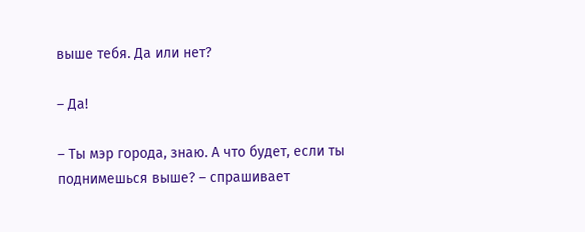выше тебя. Да или нет?

– Да!

– Ты мэр города, знаю. А что будет, если ты поднимешься выше? – спрашивает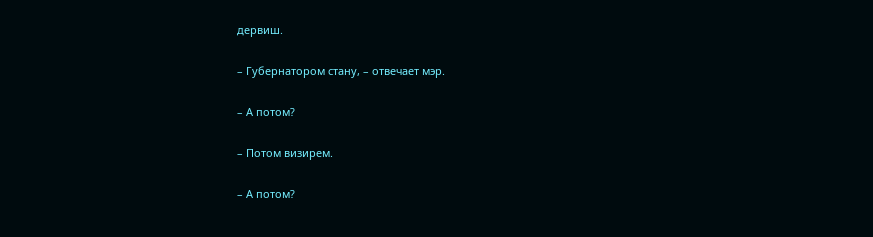дервиш.

– Губернатором стану, – отвечает мэр.

– А потом?

– Потом визирем.

– А потом?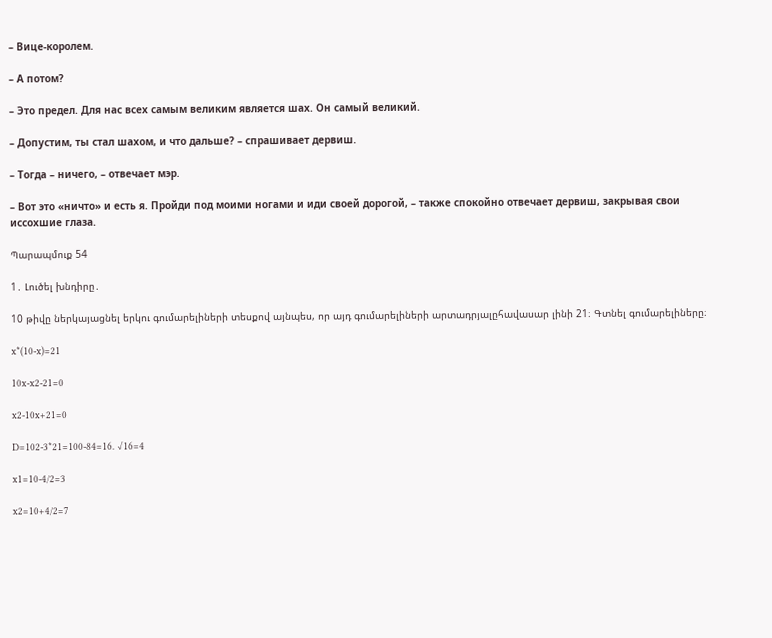– Вице-королем.

– А потом?

– Это предел. Для нас всех самым великим является шах. Он самый великий.

– Допустим, ты стал шахом, и что дальше? – спрашивает дервиш.

– Тогда – ничего, – отвечает мэр.

– Вот это «ничто» и есть я. Пройди под моими ногами и иди своей дорогой, – также спокойно отвечает дервиш, закрывая свои иссохшие глаза.

Պարապմուք 54

1․ Լուծել խնդիրը․

10 թիվը ներկայացնել երկու գումարելիների տեսքով այնպես, որ այդ գումարելիների արտադրյալըհավասար լինի 21։ Գտնել գումարելիները։

x*(10-x)=21

10x-x2-21=0

x2-10x+21=0

D=102-3*21=100-84=16. √16=4

x1=10-4/2=3

x2=10+4/2=7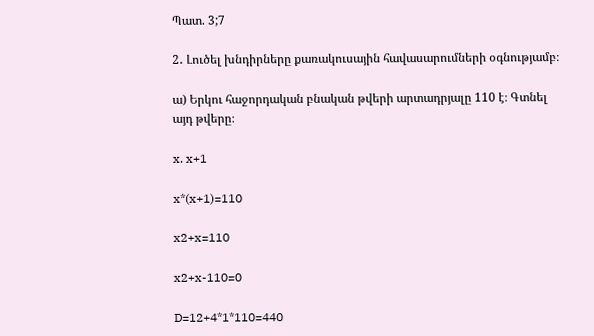Պատ. 3;7

2․ Լուծել խնդիրները քառակուսային հավասարումների օգնությամբ։

ա) Երկու հաջորդական բնական թվերի արտադրյալը 110 է։ Գտնել այդ թվերը։

x. x+1

x*(x+1)=110

x2+x=110

x2+x-110=0

D=12+4*1*110=440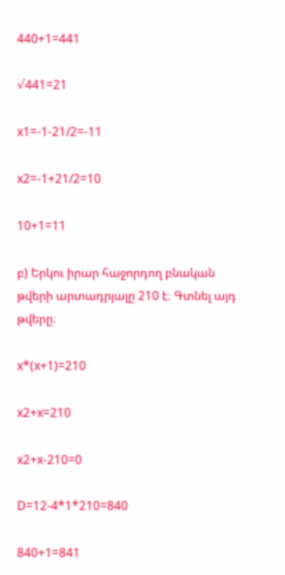440+1=441

√441=21

x1=-1-21/2=-11

x2=-1+21/2=10

10+1=11

բ) Երկու իրար հաջորդող բնական թվերի արտադրյալը 210 է։ Գտնել այդ թվերը։

x*(x+1)=210

x2+x=210

x2+x-210=0

D=12-4*1*210=840

840+1=841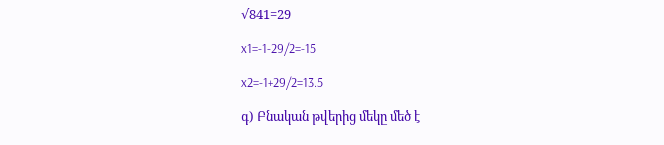√841=29

x1=-1-29/2=-15

x2=-1+29/2=13.5

գ) Բնական թվերից մեկը մեծ է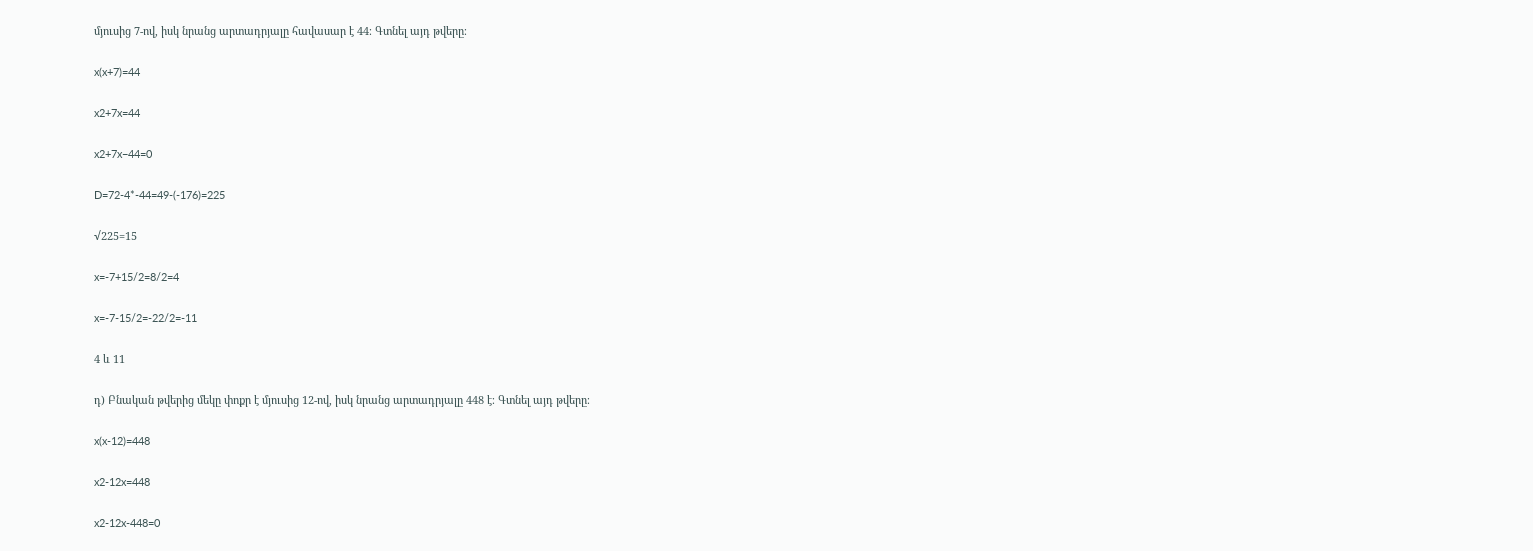մյուսից 7-ով, իսկ նրանց արտադրյալը հավասար է 44։ Գտնել այդ թվերը։

x(x+7)=44

x2+7x=44

x2+7x−44=0

D=72-4*-44=49-(-176)=225

√225=15

x=-7+15/2=8/2=4

x=-7-15/2=-22/2=-11

4 և 11

դ) Բնական թվերից մեկը փոքր է մյուսից 12-ով, իսկ նրանց արտադրյալը 448 է։ Գտնել այդ թվերը։

x(x-12)=448

x2-12x=448

x2-12x-448=0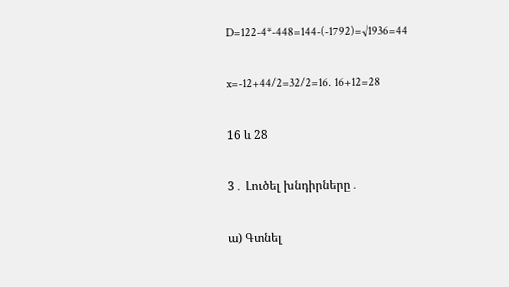D=122-4*-448=144-(-1792)=√1936=44

x=-12+44/2=32/2=16. 16+12=28

16 և 28

3․ Լուծել խնդիրները․

ա) Գտնել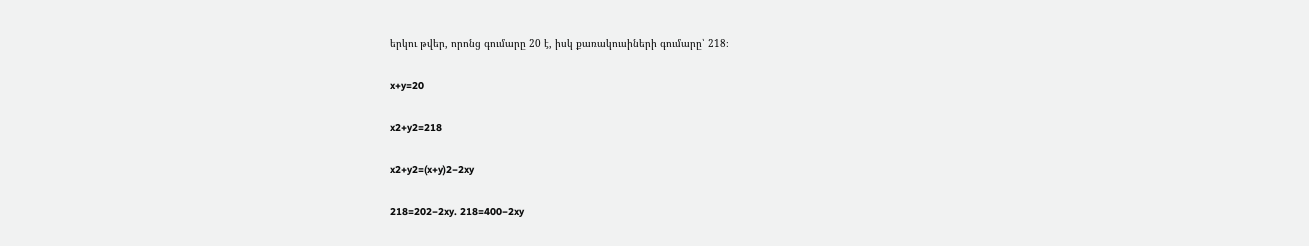երկու թվեր, որոնց գումարը 20 է, իսկ քառակուսիների գումարը՝ 218։

x+y=20

x2+y2=218

x2+y2=(x+y)2−2xy

218=202−2xy. 218=400−2xy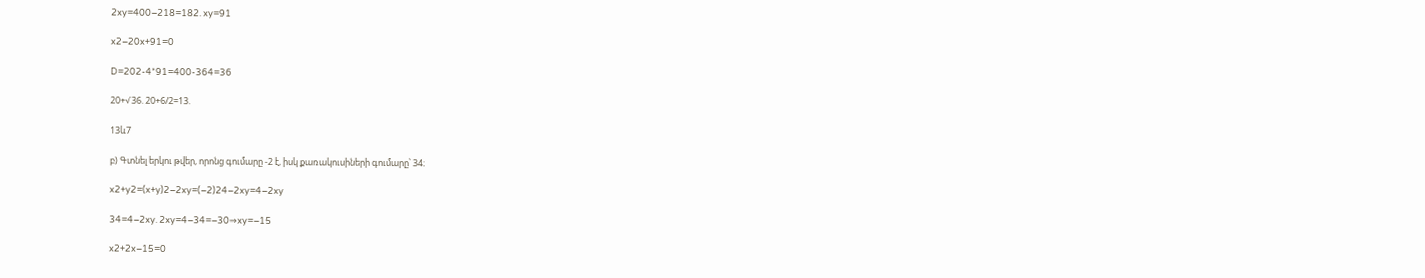2xy=400−218=182. xy=91

x2−20x+91=0

D=202-4*91=400-364=36

20+√36. 20+6/2=13.

13և7

բ) Գտնել երկու թվեր, որոնց գումարը -2 է, իսկ քառակուսիների գումարը՝ 34։

x2+y2=(x+y)2−2xy=(−2)24−2xy=4−2xy

34=4−2xy. 2xy=4−34=−30⇒xy=−15

x2+2x−15=0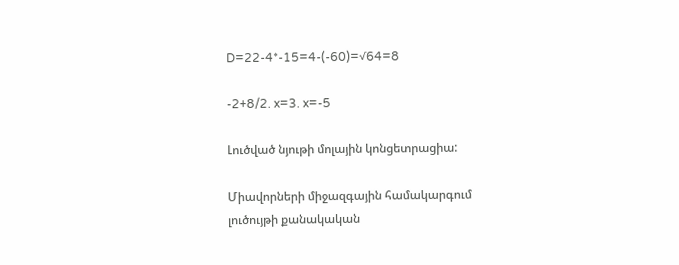D=22-4*-15=4-(-60)=√64=8

-2+8/2. x=3. x=-5

Լուծված նյութի մոլային կոնցետրացիա:

Միավորների միջազգային համակարգում լուծույթի քանակական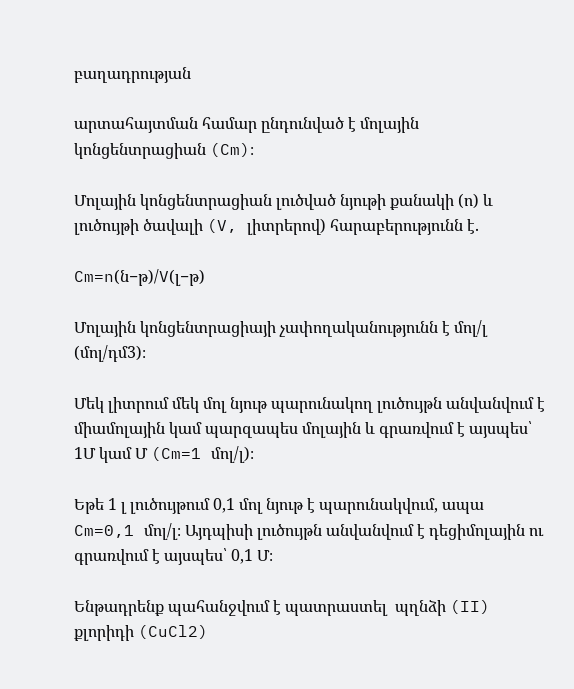բաղադրության

արտահայտման համար ընդունված է մոլային կոնցենտրացիան (Cm)։

Մոլային կոնցենտրացիան լուծված նյութի քանակի (ո) և լուծույթի ծավալի (V, լիտրերով) հարաբերությունն է.

Cm=n(ն−թ)/V(լ−թ)

Մոլային կոնցենտրացիայի չափողականությունն է մոլ/լ  (մոլ/դմ3)։

Մեկ լիտրում մեկ մոլ նյութ պարունակող լուծույթն անվանվում է միամոլային կամ պարզապես մոլային և գրառվում է այսպես՝ 1Մ կամ Մ (Cm=1 մոլ/լ)։

Եթե 1 լ լուծույթում 0,1 մոլ նյութ է պարունակվում, ապա  Cm=0,1 մոլ/լ։ Այդպիսի լուծույթն անվանվում է դեցիմոլային ու գրառվում է այսպես՝ 0,1 Մ։

Ենթադրենք պահանջվում է պատրաստել  պղնձի (II) քլորիդի (CuCl2)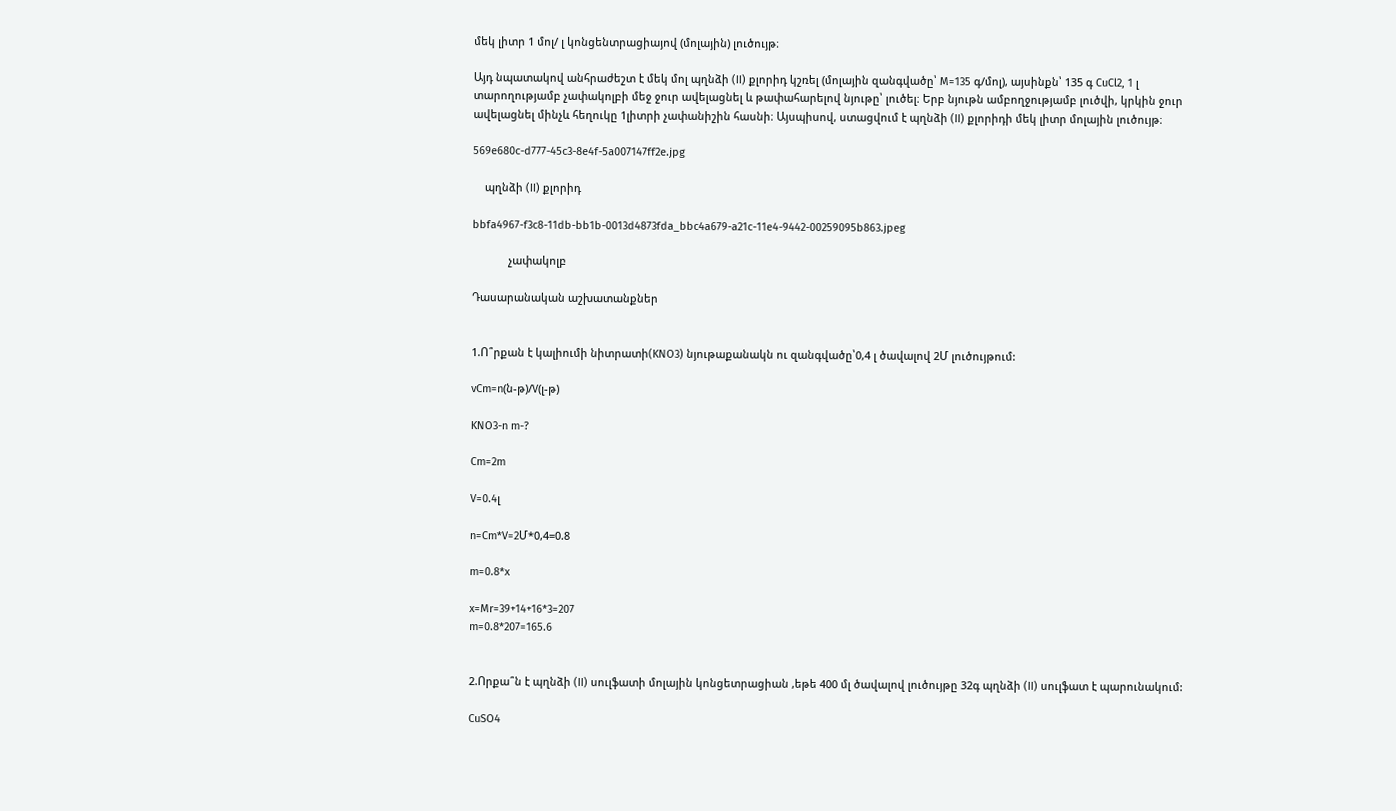մեկ լիտր 1 մոլ/ լ կոնցենտրացիայով (մոլային) լուծույթ։

Այդ նպատակով անհրաժեշտ է մեկ մոլ պղնձի (II) քլորիդ կշռել (մոլային զանգվածը՝ M=135 գ/մոլ), այսինքն՝ 135 գ CuCl2, 1 լ տարողությամբ չափակոլբի մեջ ջուր ավելացնել և թափահարելով նյութը՝ լուծել։ Երբ նյութն ամբողջությամբ լուծվի, կրկին ջուր ավելացնել մինչև հեղուկը 1լիտրի չափանիշին հասնի։ Այսպիսով, ստացվում է պղնձի (II) քլորիդի մեկ լիտր մոլային լուծույթ։

569e680c-d777-45c3-8e4f-5a007147ff2e.jpg

    պղնձի (II) քլորիդ

bbfa4967-f3c8-11db-bb1b-0013d4873fda_bbc4a679-a21c-11e4-9442-00259095b863.jpeg

            չափակոլբ

Դասարանական աշխատանքներ


1.Ո՞րքան է կալիումի նիտրատի(KNO3) նյութաքանակն ու զանգվածը՝0,4 լ ծավալով 2Մ լուծույթում:

vCm=n(ն-թ)/V(լ-թ)

KNO3-n m-?

Cm=2m

V=0.4լ

n=Cm*V=2Մ*0,4=0.8

m=0.8*x

x=Mr=39+14+16*3=207
m=0.8*207=165.6


2.Որքա՞ն է պղնձի (II) սուլֆատի մոլային կոնցետրացիան ,եթե 400 մլ ծավալով լուծույթը 32գ պղնձի (II) սուլֆատ է պարունակում:

CuSO4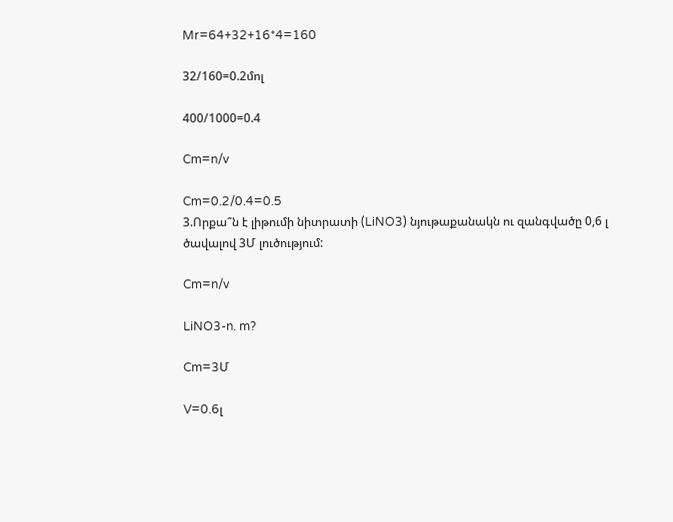Mr=64+32+16*4=160

32/160=0.2մոլ

400/1000=0.4

Cm=n/v

Cm=0.2/0.4=0.5
3.Որքա՞ն է լիթումի նիտրատի (LiNO3) նյութաքանակն ու զանգվածը 0,6 լ ծավալով 3Մ լուծությում:

Cm=n/v

LiNO3-n. m?

Cm=3Մ

V=0.6լ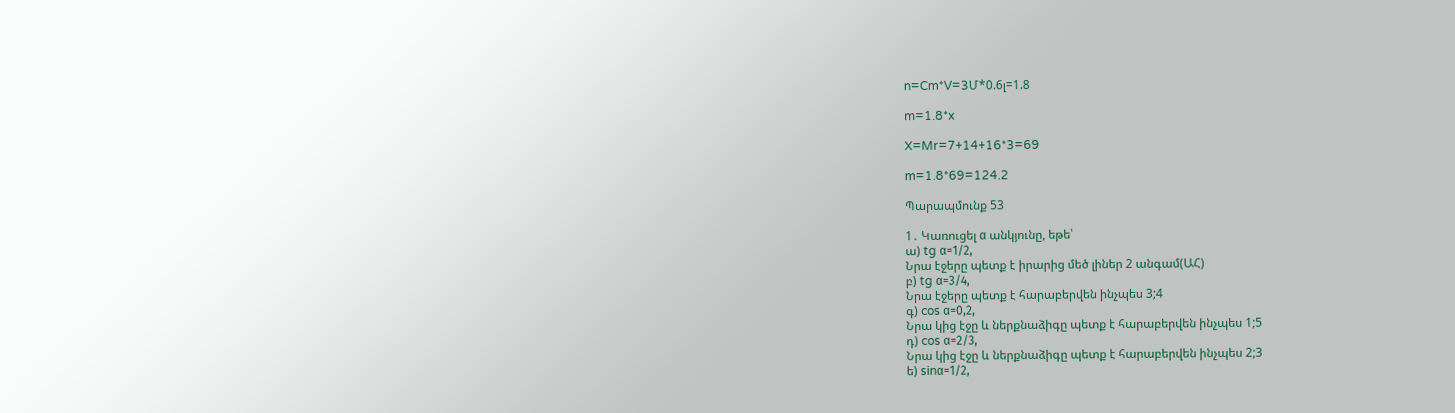n=Cm*V=3Մ*0.6լ=1.8

m=1.8*x

X=Mr=7+14+16*3=69

m=1.8*69=124.2

Պարապմունք 53

1․ Կառուցել α անկյունը, եթե՝
ա) tg α=1/2,
Նրա էջերը պետք է իրարից մեծ լիներ 2 անգամ(ԱՀ)
բ) tg α=3/4,
Նրա էջերը պետք է հարաբերվեն ինչպես 3;4
գ) cos α=0,2,
Նրա կից էջը և ներքնաձիգը պետք է հարաբերվեն ինչպես 1;5
դ) cos α=2/3,
Նրա կից էջը և ներքնաձիգը պետք է հարաբերվեն ինչպես 2;3
ե) sinα=1/2,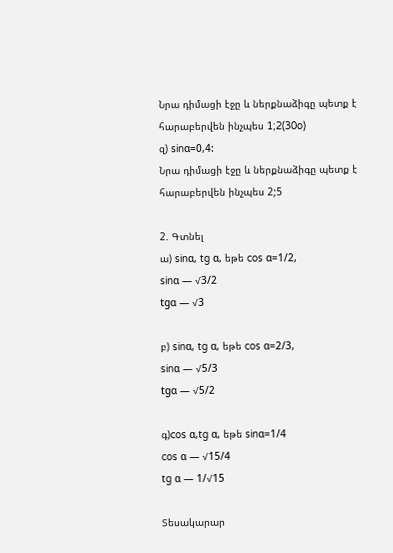Նրա դիմացի էջը և ներքնաձիգը պետք է հարաբերվեն ինչպես 1;2(30o)
զ) sinα=0,4:
Նրա դիմացի էջը և ներքնաձիգը պետք է հարաբերվեն ինչպես 2;5

2. Գտնել
ա) sinα, tg α, եթե cos α=1/2,
sinα — √3/2
tgα — √3

բ) sinα, tg α, եթե cos α=2/3,
sinα — √5/3
tgα — √5/2

գ)cos α,tg α, եթե sinα=1/4
cos α — √15/4
tg α — 1/√15

Տեսակարար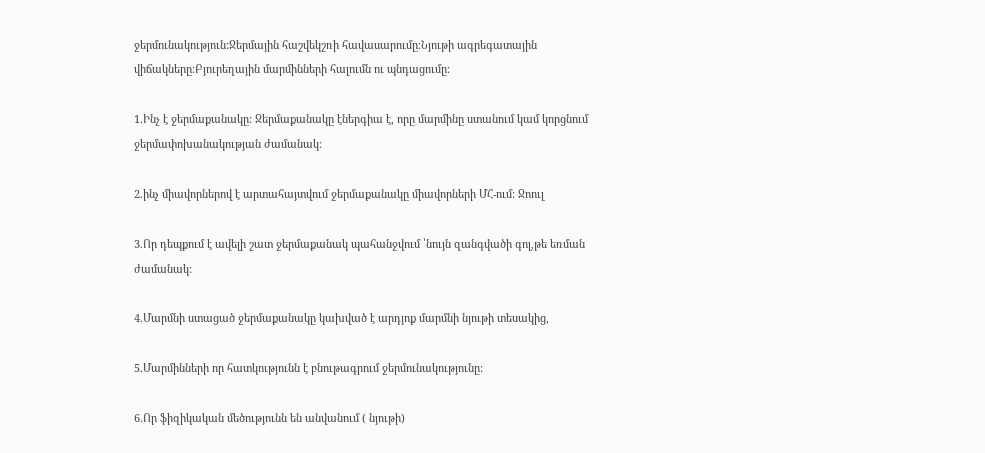ջերմունակություն:Ջերմային հաշվեկշռի հավասարումը։Նյութի ագրեգատային վիճակները։Բյուրեղային մարմինների հալումն ու պնդացումը:

1.Ինչ է ջերմաքանակը: Ջերմաքանակը էներգիա է, որը մարմինը ստանում կամ կորցնում ջերմափոխանակության ժամանակ։

2.ինչ միավորներով է արտահայտվում ջերմաքանակը միավորների ՄՀ-ում: Ջոուլ

3.Որ դեպքում է ավելի շատ ջերմաքանակ պահանջվում ՝նույն զանգվածի գոլ,թե եռման ժամանակ:

4.Մարմնի ստացած ջերմաքանակը կախված է արդյոք մարմնի նյութի տեսակից,

5.Մարմինների որ հատկությունն է բնութագրում ջերմունակությունը:

6.Որ ֆիզիկական մեծությունն են անվանում ( նյութի)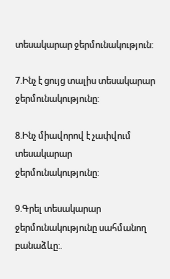տեսակարար ջերմունակություն:

7.Ինչ է ցույց տալիս տեսակարար ջերմունակությունը:

8.Ինչ միավորով է չափվում տեսակարար ջերմունակությունը:

9.Գրել տեսակարար ջերմունակությունը սահմանող բանաձևը:.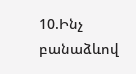10.Ինչ բանաձևով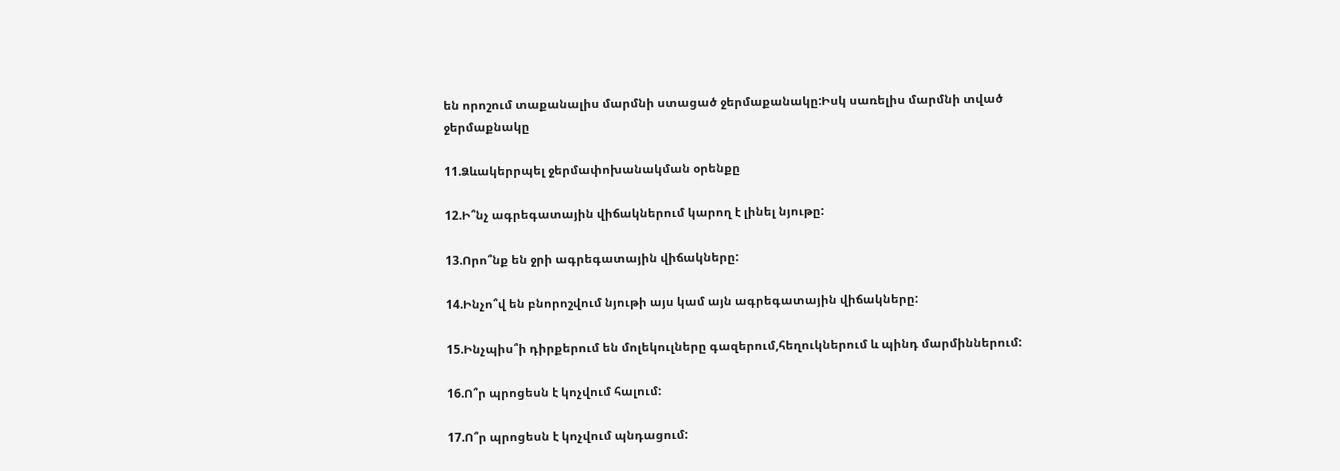են որոշում տաքանալիս մարմնի ստացած ջերմաքանակը:Իսկ սառելիս մարմնի տված ջերմաքնակը

11.Ձևակերրպել ջերմափոխանակման օրենքը

12.Ի՞նչ ագրեգատային վիճակներում կարող է լինել նյութը:

13.Որո՞նք են ջրի ագրեգատային վիճակները:

14.Ինչո՞վ են բնորոշվում նյութի այս կամ այն ագրեգատային վիճակները:

15.Ինչպիս՞ի դիրքերում են մոլեկուլները գազերում,հեղուկներում և պինդ մարմիններում:

16.Ո՞ր պրոցեսն է կոչվում հալում:

17.Ո՞ր պրոցեսն է կոչվում պնդացում: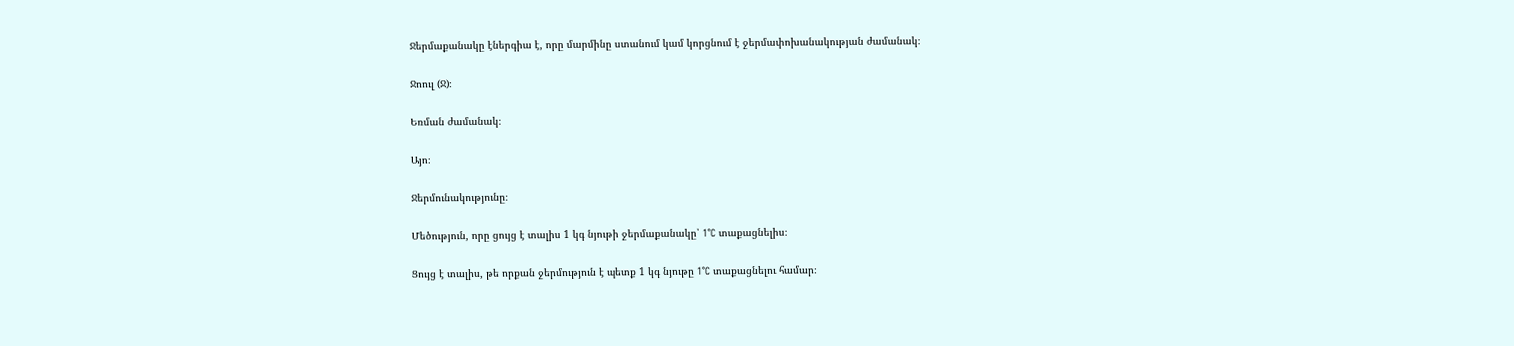Ջերմաքանակը էներգիա է, որը մարմինը ստանում կամ կորցնում է ջերմափոխանակության ժամանակ։

Ջոուլ (Ջ)։

Եռման ժամանակ։

Այո։

Ջերմունակությունը։

Մեծություն, որը ցույց է տալիս 1 կգ նյութի ջերմաքանակը՝ 1°C տաքացնելիս։

Ցույց է տալիս, թե որքան ջերմություն է պետք 1 կգ նյութը 1°C տաքացնելու համար։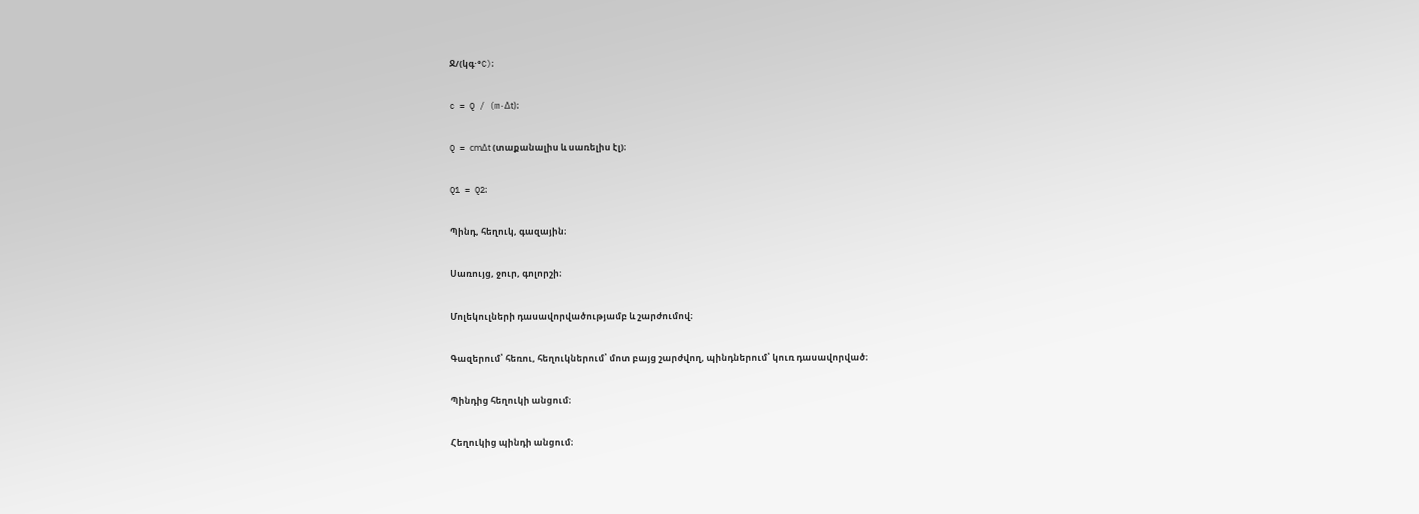Ջ/(կգ·°C)։

c = Q / (m·Δt)։

Q = cmΔt (տաքանալիս և սառելիս էլ)։

Q1 = Q2։

Պինդ, հեղուկ, գազային։

Սառույց, ջուր, գոլորշի։

Մոլեկուլների դասավորվածությամբ և շարժումով։

Գազերում՝ հեռու, հեղուկներում՝ մոտ բայց շարժվող, պինդներում՝ կուռ դասավորված։

Պինդից հեղուկի անցում։

Հեղուկից պինդի անցում։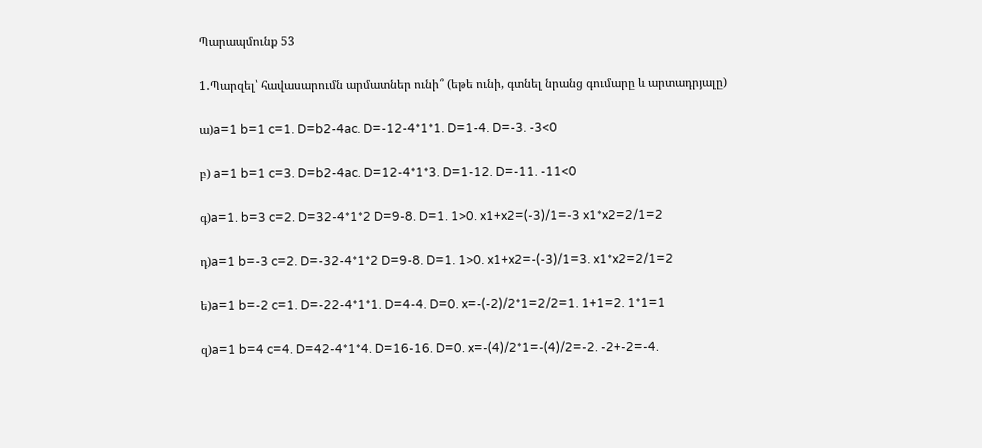Պարապմունք 53

1․Պարզել՝ հավասարումն արմատներ ունի՞ (եթե ունի, գտնել նրանց գումարը և արտադրյալը)

ա)a=1 b=1 c=1. D=b2-4ac. D=-12-4*1*1. D=1-4. D=-3. -3<0

բ) a=1 b=1 c=3. D=b2-4ac. D=12-4*1*3. D=1-12. D=-11. -11<0

գ)a=1. b=3 c=2. D=32-4*1*2 D=9-8. D=1. 1>0. x1+x2=(-3)/1=-3 x1*x2=2/1=2

դ)a=1 b=-3 c=2. D=-32-4*1*2 D=9-8. D=1. 1>0. x1+x2=-(-3)/1=3. x1*x2=2/1=2

ե)a=1 b=-2 c=1. D=-22-4*1*1. D=4-4. D=0. x=-(-2)/2*1=2/2=1. 1+1=2. 1*1=1

զ)a=1 b=4 c=4. D=42-4*1*4. D=16-16. D=0. x=-(4)/2*1=-(4)/2=-2. -2+-2=-4.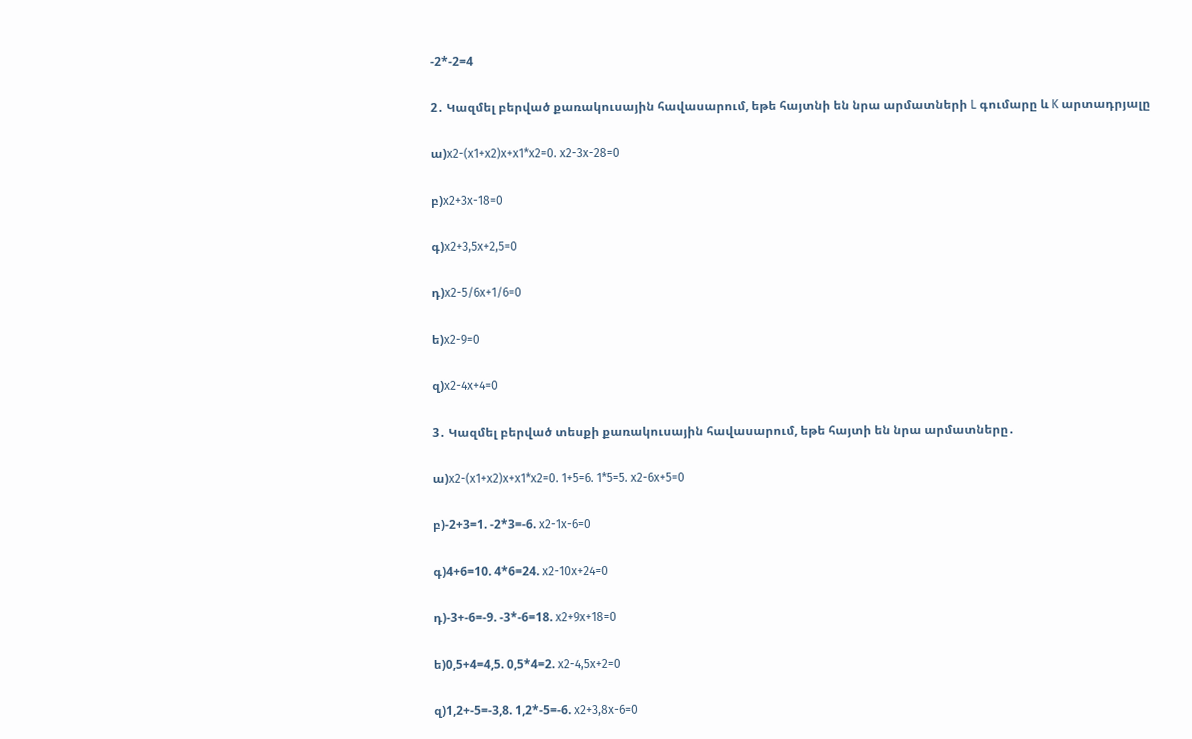-2*-2=4

2․ Կազմել բերված քառակուսային հավասարում, եթե հայտնի են նրա արմատների L գումարը և K արտադրյալը

ա)x2-(x1+x2)x+x1*x2=0. x2-3x-28=0

բ)x2+3x-18=0

գ)x2+3,5x+2,5=0

դ)x2-5/6x+1/6=0

ե)x2-9=0

զ)x2-4x+4=0

3․ Կազմել բերված տեսքի քառակուսային հավասարում, եթե հայտի են նրա արմատները․

ա)x2-(x1+x2)x+x1*x2=0. 1+5=6. 1*5=5. x2-6x+5=0

բ)-2+3=1. -2*3=-6. x2-1x-6=0

գ)4+6=10. 4*6=24. x2-10x+24=0

դ)-3+-6=-9. -3*-6=18. x2+9x+18=0

ե)0,5+4=4,5. 0,5*4=2. x2-4,5x+2=0

զ)1,2+-5=-3,8. 1,2*-5=-6. x2+3,8x-6=0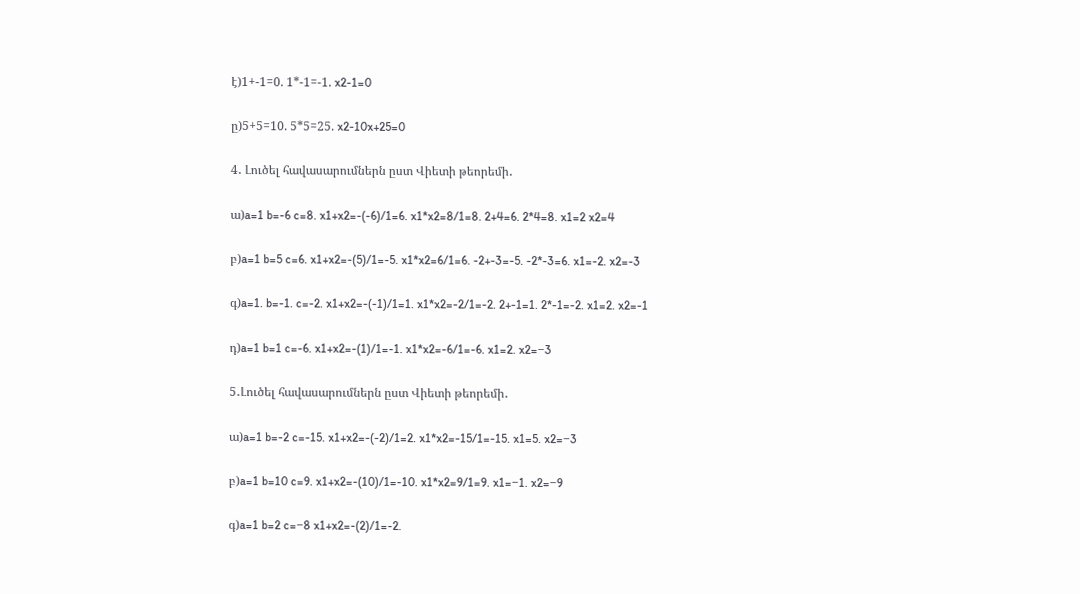է)1+-1=0. 1*-1=-1. x2-1=0

ը)5+5=10. 5*5=25. x2-10x+25=0

4․ Լուծել հավասարումներն ըստ Վիետի թեորեմի․

ա)a=1 b=-6 c=8. x1+x2=-(-6)/1=6. x1*x2=8/1=8. 2+4=6. 2*4=8. x1=2 x2=4

բ)a=1 b=5 c=6. x1+x2=-(5)/1=-5. x1*x2=6/1=6. -2+-3=-5. -2*-3=6. x1=-2. x2=-3

գ)a=1. b=-1. c=-2. x1+x2=-(-1)/1=1. x1*x2=-2/1=-2. 2+-1=1. 2*-1=-2. x1=2. x2=-1

դ)a=1 b=1 c=-6. x1+x2=-(1)/1=-1. x1*x2=-6/1=-6. x1=2. x2=−3

5․Լուծել հավասարումներն ըստ Վիետի թեորեմի․

ա)a=1 b=-2 c=-15. x1+x2=-(-2)/1=2. x1*x2=-15/1=-15. x1=5. x2=−3

բ)a=1 b=10 c=9. x1+x2=-(10)/1=-10. x1*x2=9/1=9. x1=−1. x2=−9

գ)a=1 b=2 c=−8 x1+x2=-(2)/1=-2.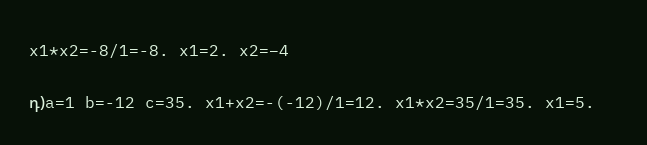x1*x2=-8/1=-8. x1=2. x2=−4

դ)a=1 b=-12 c=35. x1+x2=-(-12)/1=12. x1*x2=35/1=35. x1=5.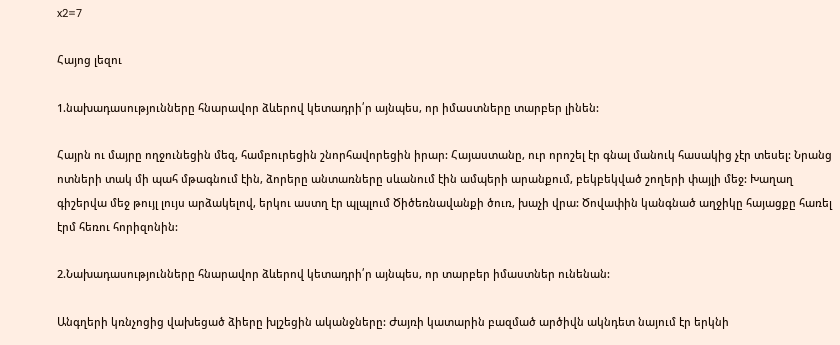x2=7

Հայոց լեզու

1.նախադասությունները հնարավոր ձևերով կետադրի՛ր այնպես, որ իմաստները տարբեր լինեն:

Հայրն ու մայրը ողջունեցին մեզ, համբուրեցին շնորհավորեցին իրար: Հայաստանը, ուր որոշել էր գնալ մանուկ հասակից չէր տեսել: Նրանց ոտների տակ մի պահ մթագնում էին, ձորերը անտառները սևանում էին ամպերի արանքում, բեկբեկված շողերի փայլի մեջ: Խաղաղ գիշերվա մեջ թույլ լույս արձակելով, երկու աստղ էր պլպլում Ծիծեռնավանքի ծուռ, խաչի վրա: Ծովափին կանգնած աղջիկը հայացքը հառել էրմ հեռու հորիզոնին:

2.Նախադասությունները հնարավոր ձևերով կետադրի՛ր այնպես, որ տարբեր իմաստներ ունենան:

Անգղերի կռնչոցից վախեցած ձիերը խլշեցին ականջները: Ժայռի կատարին բազմած արծիվն ակնդետ նայում էր երկնի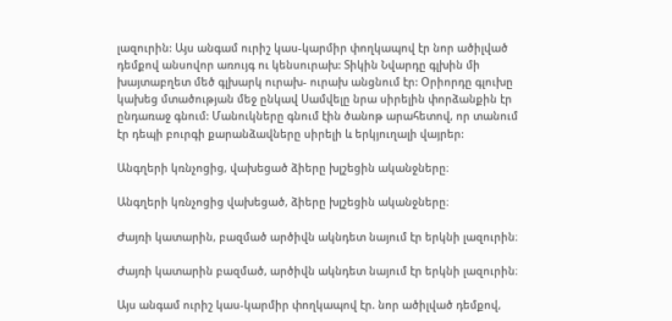լազուրին: Այս անգամ ուրիշ կաս-կարմիր փողկապով էր նոր ածիլված դեմքով անսովոր առույգ ու կենսուրախ: Տիկին Նվարդը գլխին մի խայտաբղետ մեծ գլխարկ ուրախ- ուրախ անցնում էր: Օրիորդը գլուխը կախեց մտածության մեջ ընկավ Սամվելը նրա սիրելին փորձանքին էր ընդառաջ գնում: Մանուկները գնում էին ծանոթ արահետով, որ տանում էր դեպի բուրգի քարանձավները սիրելի և երկյուղալի վայրեր:

Անգղերի կռնչոցից, վախեցած ձիերը խլշեցին ականջները։

Անգղերի կռնչոցից վախեցած, ձիերը խլշեցին ականջները։

Ժայռի կատարին, բազմած արծիվն ակնդետ նայում էր երկնի լազուրին։

Ժայռի կատարին բազմած, արծիվն ակնդետ նայում էր երկնի լազուրին։

Այս անգամ ուրիշ կաս-կարմիր փողկապով էր. նոր ածիլված դեմքով,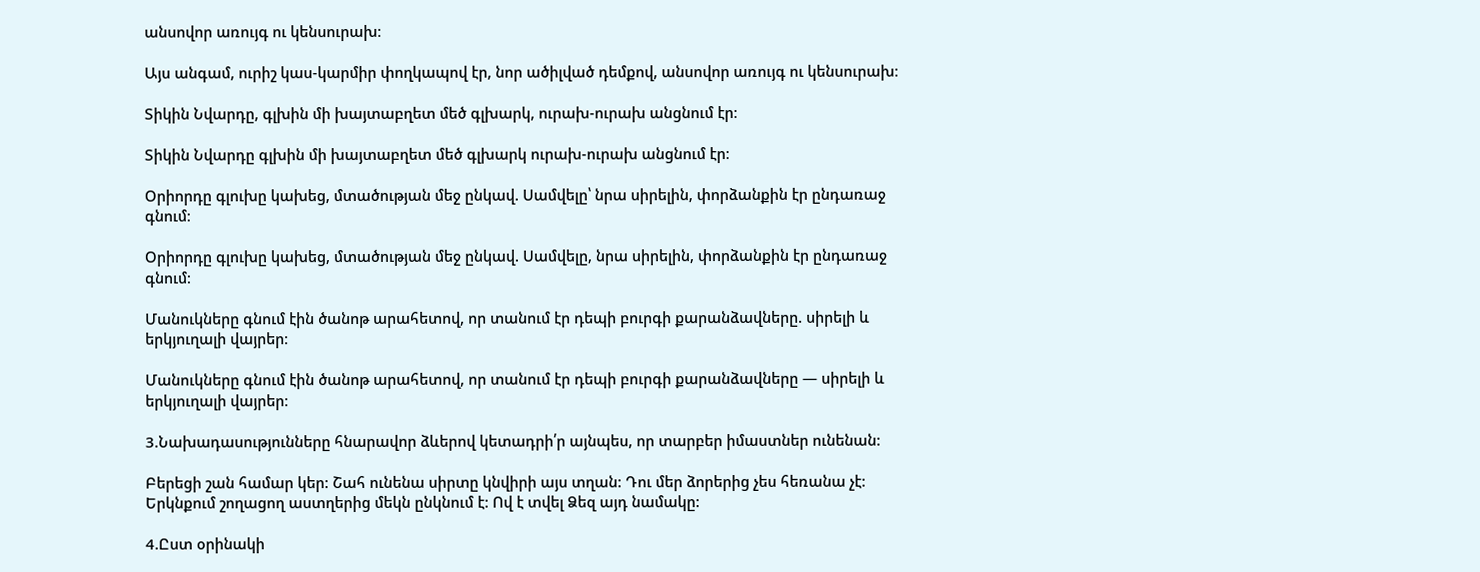անսովոր առույգ ու կենսուրախ։

Այս անգամ, ուրիշ կաս-կարմիր փողկապով էր, նոր ածիլված դեմքով, անսովոր առույգ ու կենսուրախ։

Տիկին Նվարդը, գլխին մի խայտաբղետ մեծ գլխարկ, ուրախ-ուրախ անցնում էր։

Տիկին Նվարդը գլխին մի խայտաբղետ մեծ գլխարկ ուրախ-ուրախ անցնում էր։

Օրիորդը գլուխը կախեց, մտածության մեջ ընկավ. Սամվելը՝ նրա սիրելին, փորձանքին էր ընդառաջ գնում։

Օրիորդը գլուխը կախեց, մտածության մեջ ընկավ. Սամվելը, նրա սիրելին, փորձանքին էր ընդառաջ գնում։

Մանուկները գնում էին ծանոթ արահետով, որ տանում էր դեպի բուրգի քարանձավները. սիրելի և երկյուղալի վայրեր։

Մանուկները գնում էին ծանոթ արահետով, որ տանում էր դեպի բուրգի քարանձավները — սիրելի և երկյուղալի վայրեր։

3.Նախադասությունները հնարավոր ձևերով կետադրի՛ր այնպես, որ տարբեր իմաստներ ունենան:

Բերեցի շան համար կեր: Շահ ունենա սիրտը կնվիրի այս տղան: Դու մեր ձորերից չես հեռանա չէ: Երկնքում շողացող աստղերից մեկն ընկնում է: Ով է տվել Ձեզ այդ նամակը:

4.Ըստ օրինակի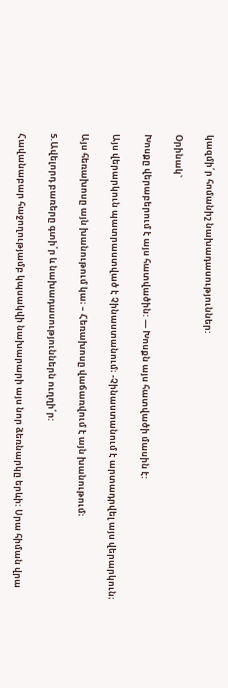կազմի՛ր հոմանիշ նախադասություններ:

Օրինակ`

Խոսքը վերաբերում է այս հատվածին: — Խոսքն այս հատվածի մասին է:

Այս վերարկուն պատրաստված է Չինաստանում։ -Չինաստանում է արտադրվել այս վերարկուն։

Այս հեռախոսը այն խանութում կա։ – Հեռախոսը վաճառվում է այն խանութում։

5.Ավելորդ բառերը գտի՛ր և նախադասություններն ուղղի՛ր:

Հավանաբար հաջողությամբ կպսակվի նախարարի այս նոր ձեռնարկը երևի: Սրա հիման վրա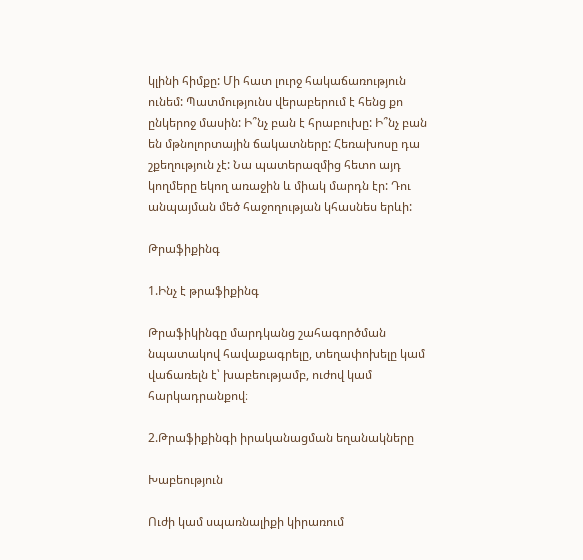կլինի հիմքը: Մի հատ լուրջ հակաճառություն ունեմ: Պատմությունս վերաբերում է հենց քո ընկերոջ մասին: Ի՞նչ բան է հրաբուխը: Ի՞նչ բան են մթնոլորտային ճակատները: Հեռախոսը դա շքեղություն չէ: Նա պատերազմից հետո այդ կողմերը եկող առաջին և միակ մարդն էր: Դու անպայման մեծ հաջողության կհասնես երևի:

Թրաֆիքինգ

1.Ինչ է թրաֆիքինգ

Թրաֆիկինգը մարդկանց շահագործման նպատակով հավաքագրելը, տեղափոխելը կամ վաճառելն է՝ խաբեությամբ, ուժով կամ հարկադրանքով։

2.Թրաֆիքինգի իրականացման եղանակները

Խաբեություն

Ուժի կամ սպառնալիքի կիրառում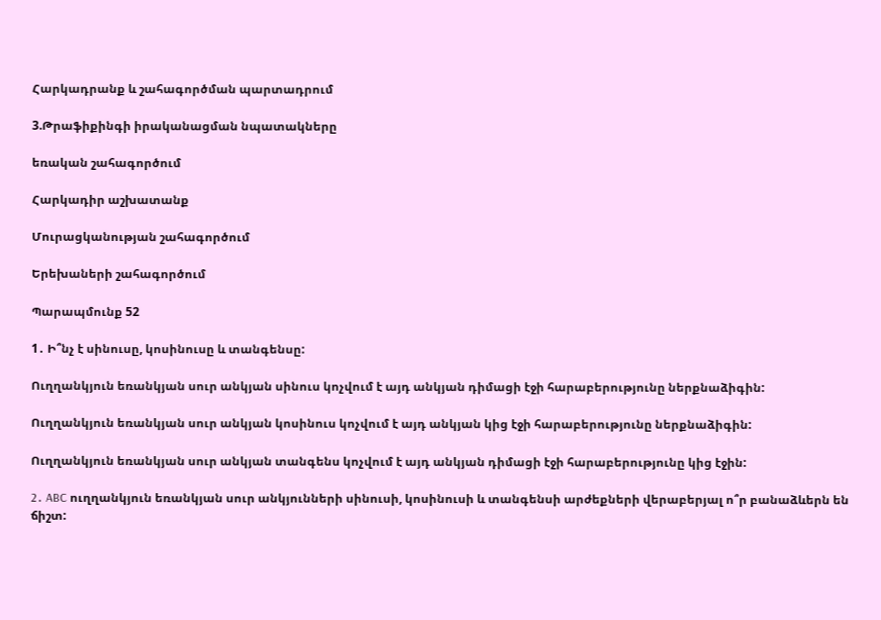Հարկադրանք և շահագործման պարտադրում

3.Թրաֆիքինգի իրականացման նպատակները

եռական շահագործում

Հարկադիր աշխատանք

Մուրացկանության շահագործում

Երեխաների շահագործում

Պարապմունք 52

1․ Ի՞նչ է սինուսը, կոսինուսը և տանգենսը:

Ուղղանկյուն եռանկյան սուր անկյան սինուս կոչվում է այդ անկյան դիմացի էջի հարաբերությունը ներքնաձիգին:

Ուղղանկյուն եռանկյան սուր անկյան կոսինուս կոչվում է այդ անկյան կից էջի հարաբերությունը ներքնաձիգին:

Ուղղանկյուն եռանկյան սուր անկյան տանգենս կոչվում է այդ անկյան դիմացի էջի հարաբերությունը կից էջին:

2․ ABC ուղղանկյուն եռանկյան սուր անկյունների սինուսի, կոսինուսի և տանգենսի արժեքների վերաբերյալ ո՞ր բանաձևերն են ճիշտ: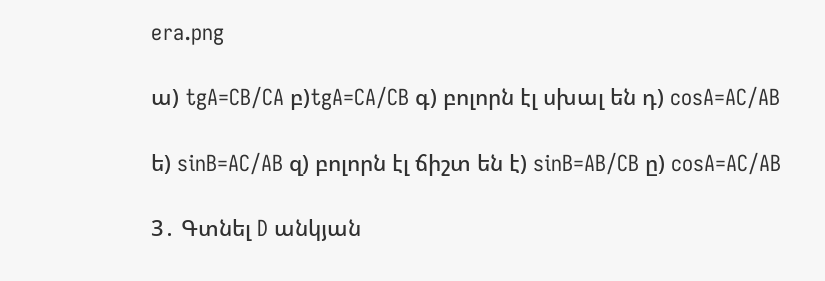era.png

ա) tgA=CB/CA բ)tgA=CA/CB գ) բոլորն էլ սխալ են դ) cosA=AC/AB

ե) sinB=AC/AB զ) բոլորն էլ ճիշտ են է) sinB=AB/CB ը) cosA=AC/AB

3․ Գտնել D անկյան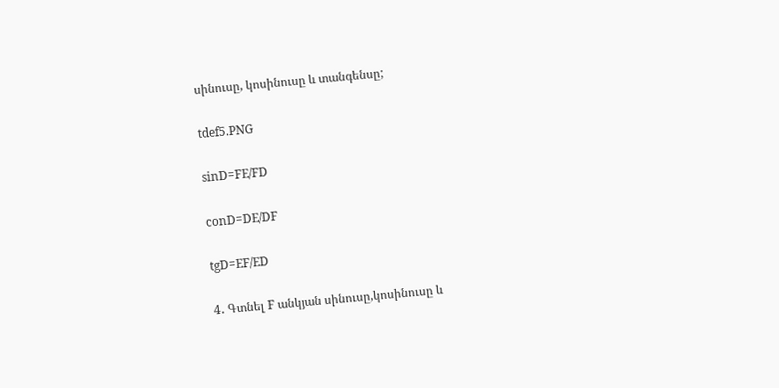սինուսը, կոսինուսը և տանգենսը;

tdef5.PNG

sinD=FE/FD

conD=DE/DF

tgD=EF/ED

4․ Գտնել F անկյան սինուսը,կոսինուսը և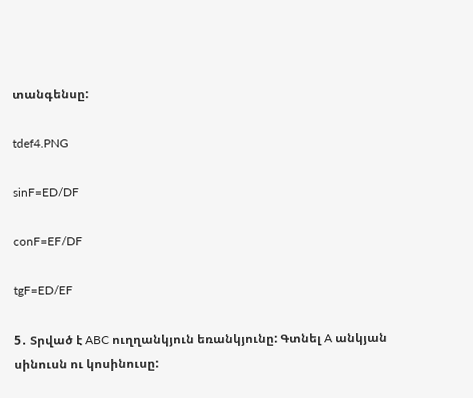տանգենսը:

tdef4.PNG

sinF=ED/DF

conF=EF/DF

tgF=ED/EF

5․ Տրված է ABC ուղղանկյուն եռանկյունը: Գտնել A անկյան սինուսն ու կոսինուսը: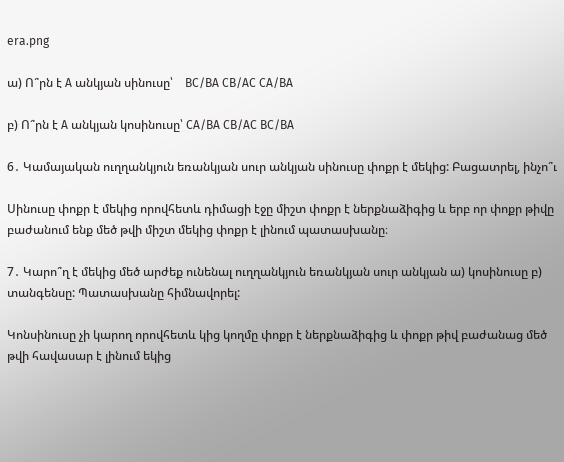era.png

ա) Ո՞րն է A անկյան սինուսը՝    BC/BA CB/AC CA/BA

բ) Ո՞րն է A անկյան կոսինուսը՝ CA/BA CB/AC BC/BA

6․ Կամայական ուղղանկյուն եռանկյան սուր անկյան սինուսը փոքր է մեկից: Բացատրել, ինչո՞ւ

Սինուսը փոքր է մեկից որովհետև դիմացի էջը միշտ փոքր է ներքնաձիգից և երբ որ փոքր թիվը բաժանում ենք մեծ թվի միշտ մեկից փոքր է լինում պատասխանը։

7․ Կարո՞ղ է մեկից մեծ արժեք ունենալ ուղղանկյուն եռանկյան սուր անկյան ա) կոսինուսը բ) տանգենսը: Պատասխանը հիմնավորել:

Կոնսինուսը չի կարող որովհետև կից կողմը փոքր է ներքնաձիգից և փոքր թիվ բաժանաց մեծ թվի հավասար է լինում եկից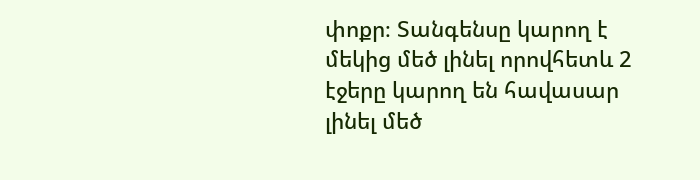փոքր։ Տանգենսը կարող է մեկից մեծ լինել որովհետև 2 էջերը կարող են հավասար լինել մեծ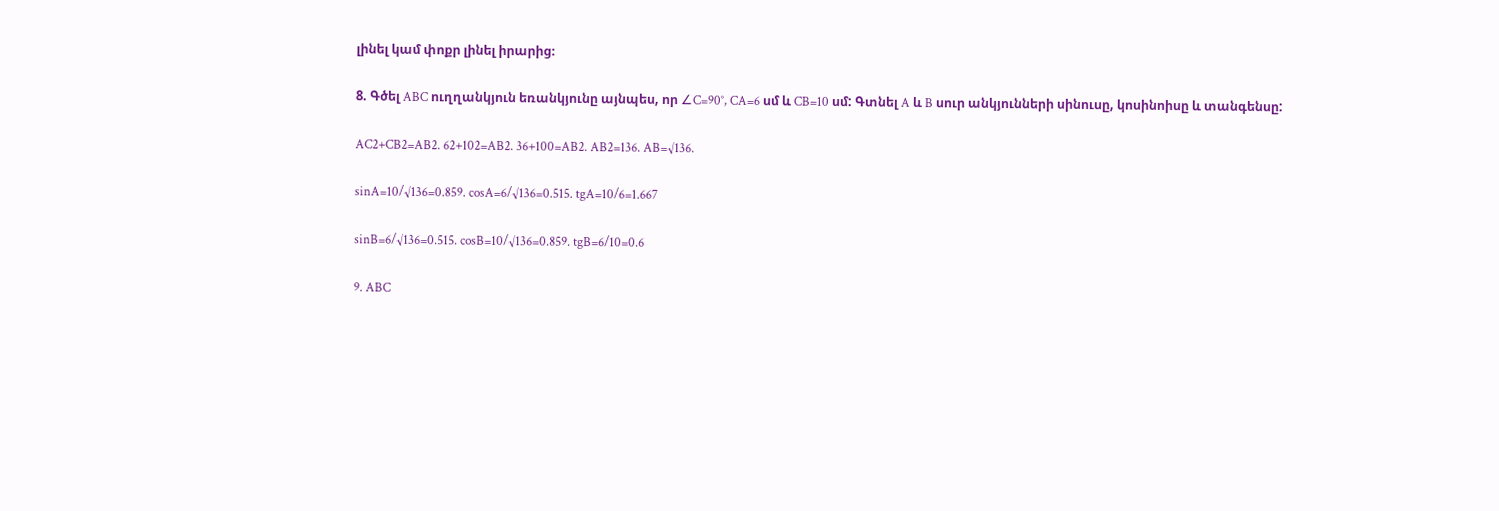լինել կամ փոքր լինել իրարից։

8. Գծել ABC ուղղանկյուն եռանկյունը այնպես, որ ∠C=90°, CA=6 սմ և CB=10 սմ: Գտնել A և B սուր անկյունների սինուսը, կոսինոիսը և տանգենսը:

AC2+CB2=AB2. 62+102=AB2. 36+100=AB2. AB2=136. AB=√136.

sinA=10/√136=0.859. cosA=6/√136=0.515. tgA=10/6=1.667

sinB=6/√136=0.515. cosB=10/√136=0.859. tgB=6/10=0.6

9. ABC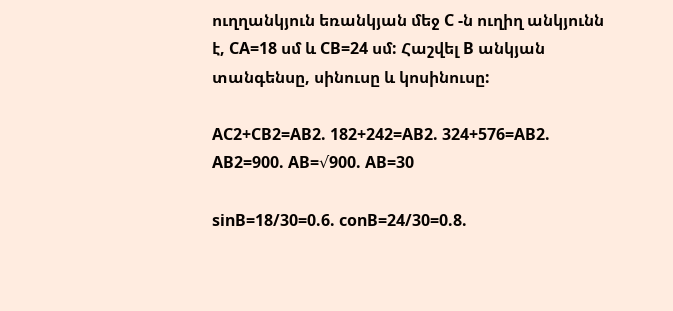ուղղանկյուն եռանկյան մեջ C -ն ուղիղ անկյունն է, CA=18 սմ և CB=24 սմ: Հաշվել B անկյան տանգենսը, սինուսը և կոսինուսը:

AC2+CB2=AB2. 182+242=AB2. 324+576=AB2. AB2=900. AB=√900. AB=30

sinB=18/30=0.6. conB=24/30=0.8.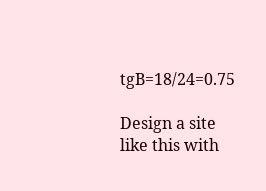tgB=18/24=0.75

Design a site like this with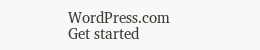WordPress.com
Get started